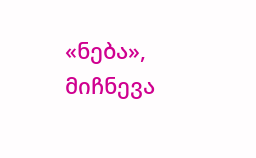«ნება», მიჩნევა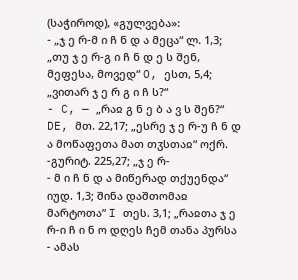(საჭიროდ), «გულვება»:
- „ჯ ე რ-მ ი ჩ ნ დ ა მეცა“ ლ. 1,3; „თუ ჯ ე რ-გ ი ჩ ნ დ ე ს შენ, მეფესა, მოვედ“ O, ესთ, 5,4; „ვითარ ჯ ე რ გ ი ჩ ს?“
- C, — „რაჲ გ ნ ე ბ ა ვ ს შენ?“ DE, მთ. 22,17; „ესრე ჯ ე რ-უ ჩ ნ დ ა მოწაფეთა მათ თჳსთაჲ“ ოქრ. -გურიტ. 225,27; „ჯ ე რ-
- მ ი ჩ ნ დ ა მიწერად თქუენდა“ იუდ. 1,3; შინა დაშთომაჲ მარტოთა“ I თეს. 3,1; „რაჲთა ჯ ე რ-ი ჩ ი ნ ო დღეს ჩემ თანა პურსა
- ამას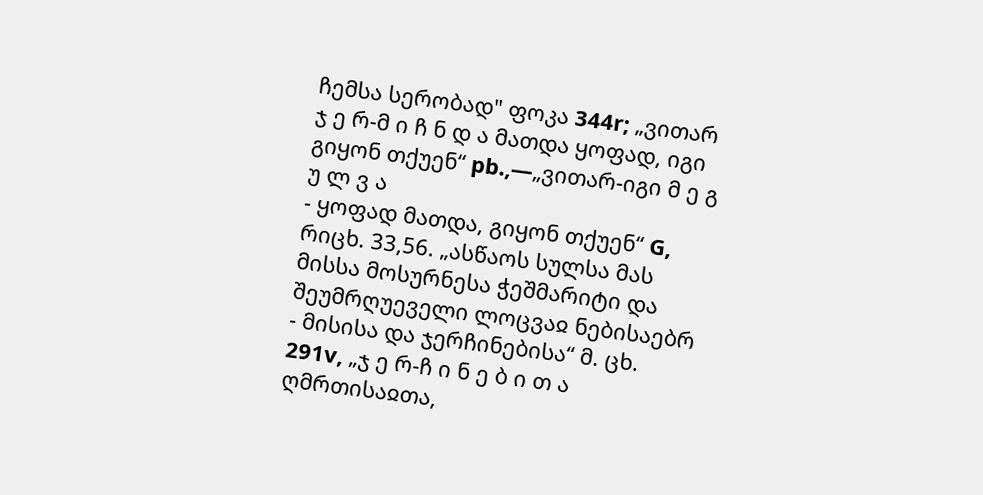ჩემსა სერობად" ფოკა 344r; „ვითარ ჯ ე რ-მ ი ჩ ნ დ ა მათდა ყოფად, იგი გიყონ თქუენ“ pb.,—„ვითარ-იგი მ ე გ უ ლ ვ ა
- ყოფად მათდა, გიყონ თქუენ“ G, რიცხ. 33,56. „ასწაოს სულსა მას მისსა მოსურნესა ჭეშმარიტი და შეუმრღუეველი ლოცვაჲ ნებისაებრ
- მისისა და ჯერჩინებისა“ მ. ცხ. 291v, „ჯ ე რ-ჩ ი ნ ე ბ ი თ ა ღმრთისაჲთა,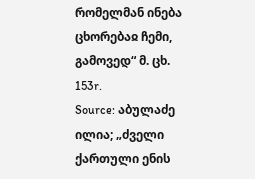რომელმან ინება ცხორებაჲ ჩემი, გამოვედ“ მ. ცხ. 153r.
Source: აბულაძე ილია; „ძველი ქართული ენის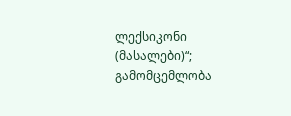ლექსიკონი (მასალები)“; გამომცემლობა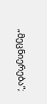„მეცნიერება“;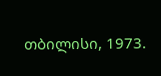თბილისი, 1973.